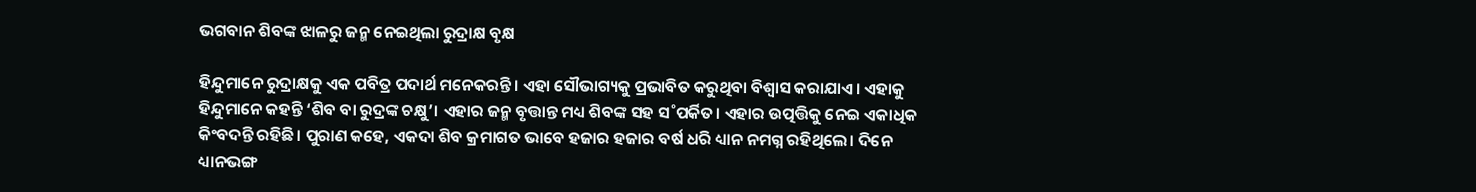ଭଗବାନ ଶିବଙ୍କ ଝାଳରୁ ଜନ୍ମ ନେଇଥିଲା ରୁଦ୍ରାକ୍ଷ ବୃକ୍ଷ

ହିନ୍ଦୁମାନେ ରୁଦ୍ରାକ୍ଷକୁ ଏକ ପବିତ୍ର ପଦାର୍ଥ ମନେକରନ୍ତି। ଏହା ସୌଭାଗ୍ୟକୁ ପ୍ରଭାବିତ କରୁଥିବା ବିଶ୍ବାସ କରାଯାଏ। ଏହାକୁ ହିନ୍ଦୁମାନେ କହନ୍ତି ‘ଶିବ ବା ରୁଦ୍ରଙ୍କ ଚକ୍ଷୁ’। ଏହାର ଜନ୍ମ ବୃତ୍ତାନ୍ତ ମଧ୍ୟ ଶିବଙ୍କ ସହ ସ˚ପର୍କିତ। ଏହାର ଉତ୍ପତ୍ତିକୁ ନେଇ ଏକାଧିକ କିଂବଦନ୍ତି ରହିଛି। ପୁରାଣ କହେ, ଏକଦା ଶିବ କ୍ରମାଗତ ଭାବେ ହଜାର ହଜାର ବର୍ଷ ଧରି ଧ୍ୟାନ ନମଗ୍ନ ରହିଥିଲେ। ଦିନେ ଧ୍ୟାନଭଙ୍ଗ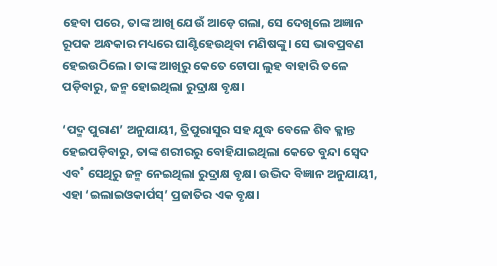ହେବା ପରେ, ତାଙ୍କ ଆଖି ଯେଉଁ ଆଡ଼େ ଗଲା, ସେ ଦେଖିଲେ ଅଜ୍ଞାନ ରୂପକ ଅନ୍ଧକାର ମଧ୍ୟରେ ଘାଣ୍ଟିହେଉଥିବା ମଣିଷଙ୍କୁ। ସେ ଭାବପ୍ରବଣ ହେଇଉଠିଲେ। ତାଙ୍କ ଆଖିରୁ କେତେ ଟୋପା ଲୁହ ବାହାରି ତଳେ ପଡ଼ିବାରୁ, ଜନ୍ମ ହୋଇଥିଲା ରୁଦ୍ରାକ୍ଷ ବୃକ୍ଷ।

‘ପଦ୍ମ ପୁରାଣ’ ଅନୁଯାୟୀ, ତ୍ରିପୁରାସୁର ସହ ଯୁଦ୍ଧ ‌ବେଳେ ଶିବ କ୍ଳାନ୍ତ ହେଇପଡ଼ିବାରୁ, ତାଙ୍କ ଶରୀରରୁ ବୋହିଯାଇଥିଲା କେତେ ବୁନ୍ଦା ସ୍ବେଦ ଏବ˚ ସେଥିରୁ ଜନ୍ମ ନେଇଥିଲା ରୁଦ୍ରାକ୍ଷ ବୃକ୍ଷ। ଉଦ୍ଭିଦ ବିଜ୍ଞାନ ଅନୁଯାୟୀ, ଏହା ‘ଇଲାଇଓକାର୍ପସ୍‌’ ପ୍ରଜାତିର ଏକ ବୃକ୍ଷ।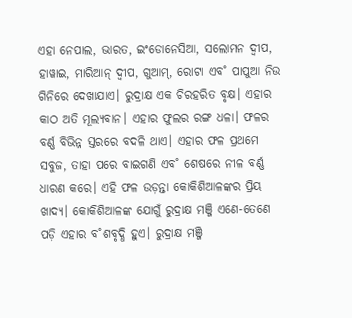ଏହା ନେପାଲ, ଭାରତ, ଇଂଡୋନେସିଆ, ସଲୋମନ ଦ୍ବୀପ, ହାୱାଇ, ମାରିଆନ୍‌ ଦ୍ବୀପ, ଗୁଆମ୍‌, ରୋଟା ଏବ˚ ପାପୁଆ ନିଉ ଗିନିରେ ଦେଖାଯାଏ। ରୁଦ୍ରାକ୍ଷ ଏକ ଚିରହରିତ ବୃକ୍ଷ। ଏହାର କାଠ ଅତି ମୂଲ୍ୟବାନ। ଏହାର ଫୁଲର ରଙ୍ଗ ଧଳା। ଫଳର ବର୍ଣ୍ଣ ବିଭିନ୍ନ ସ୍ତରରେ ବଦଳି ଥାଏ। ଏହାର ଫଳ ପ୍ରଥମେ ସବୁଜ, ତାହା ପରେ ବାଇଗଣି ଏବ˚ ଶେଷରେ ନୀଳ ବର୍ଣ୍ଣ ଧାରଣ କରେ। ଏହି ଫଳ ଉଡ଼ନ୍ତା କୋକିଶିଆଳଙ୍କର ପ୍ରିୟ ଖାଦ୍ୟ। କୋକିଶିଆଳଙ୍କ ଯୋଗୁଁ ରୁଦ୍ରାକ୍ଷ ମଞ୍ଜି ଏଣେ-ତେଣେ ପଡ଼ି ଏହାର ବ˚ଶବୃଦ୍ଧି ହୁଏ। ରୁଦ୍ରାକ୍ଷ ମଞ୍ଜି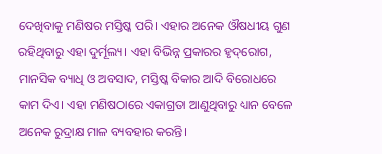ଦେଖିବାକୁ ମଣିଷର ମସ୍ତିଷ୍କ ପରି। ଏହାର ଅନେକ ଔଷଧୀୟ ଗୁଣ ରହିଥିବାରୁ ଏହା ଦୁର୍ମୂଲ୍ୟ। ଏହା ବିଭିନ୍ନ ପ୍ରକାରର ହୃଦ୍‌ରୋଗ, ମାନସିକ ବ୍ୟାଧି ଓ ଅବସାଦ, ମସ୍ତିଷ୍କ ବିକାର ଆଦି ବିରୋଧରେ କାମ ଦିଏ। ଏହା ମଣିଷଠାରେ ଏକାଗ୍ରତା ଆଣୁଥିବାରୁ ଧ୍ୟାନ ବେଳେ ଅନେକ ରୁଦ୍ରାକ୍ଷ ମାଳ ବ୍ୟବହାର କରନ୍ତି।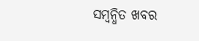ସମ୍ବନ୍ଧିତ ଖବର